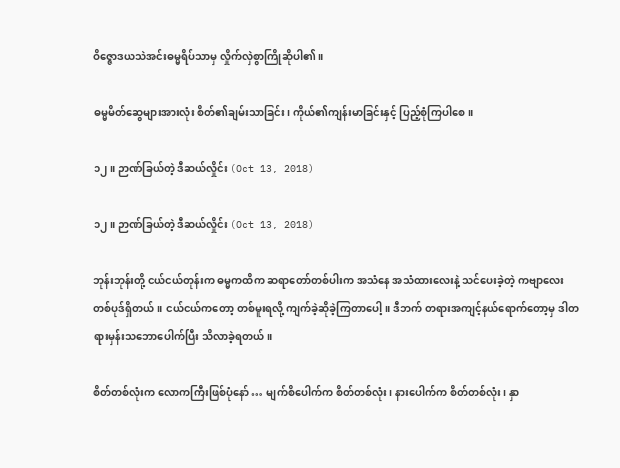ဝိဇ္ဇောဒယသဲအင်းဓမ္မရိပ်သာမှ လှိုက်လှဲစွာကြိုဆိုပါ၏။

ဓမ္မမိတ်ဆွေများအားလုံး စိတ်၏ချမ်းသာခြင်း၊ ကိုယ်၏ကျန်းမာခြင်းနှင့် ပြည့်စုံကြပါစေ။

၁၂။ ဉာဏ်ခြယ်တဲ့ ဒီဆယ်လှိုင်း (Oct 13, 2018)

၁၂။ ဉာဏ်ခြယ်တဲ့ ဒီဆယ်လှိုင်း (Oct 13, 2018)

ဘုန်းဘုန်းတို့ ငယ်ငယ်တုန်းက ဓမ္မကထိက ဆရာတော်တစ်ပါးက အသံနေ အသံထားလေးနဲ့ သင်ပေးခဲ့တဲ့ ကဗျာလေး တစ်ပုဒ်ရှိတယ်။ ငယ်ငယ်ကတော့ တစ်မူးရလို့ ကျက်ခဲ့ဆိုခဲ့ကြတာပေါ့။ ဒီဘက် တရားအကျင့်နယ်ရောက်တော့မှ ဒါတရားမှန်းသဘောပေါက်ပြီး သိလာခဲ့ရတယ်။

စိတ်တစ်လုံးက လောကကြီးဖြစ်ပုံနော် … မျက်စိပေါက်က စိတ်တစ်လုံး၊ နားပေါက်က စိတ်တစ်လုံး၊ နှာ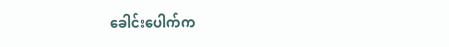ခေါင်းပေါက်က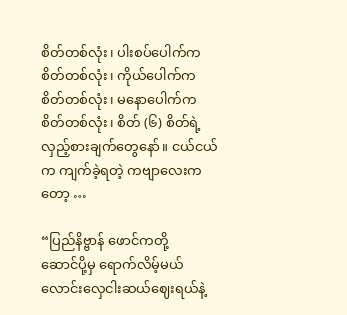စိတ်တစ်လုံး၊ ပါးစပ်ပေါက်က စိတ်တစ်လုံး၊ ကိုယ်ပေါက်က စိတ်တစ်လုံး၊ မနောပေါက်က စိတ်တစ်လုံး၊ စိတ် (၆) စိတ်ရဲ့ လှည့်စားချက်တွေနော်။ ငယ်ငယ်က ကျက်ခဲ့ရတဲ့ ကဗျာလေးကတော့ …

“ပြည်နိဗ္ဗာန် ဖောင်ကတို့
ဆောင်ပို့မှ ရောက်လိမ့်မယ်
လောင်းလှေငါးဆယ်ဈေးရယ်နဲ့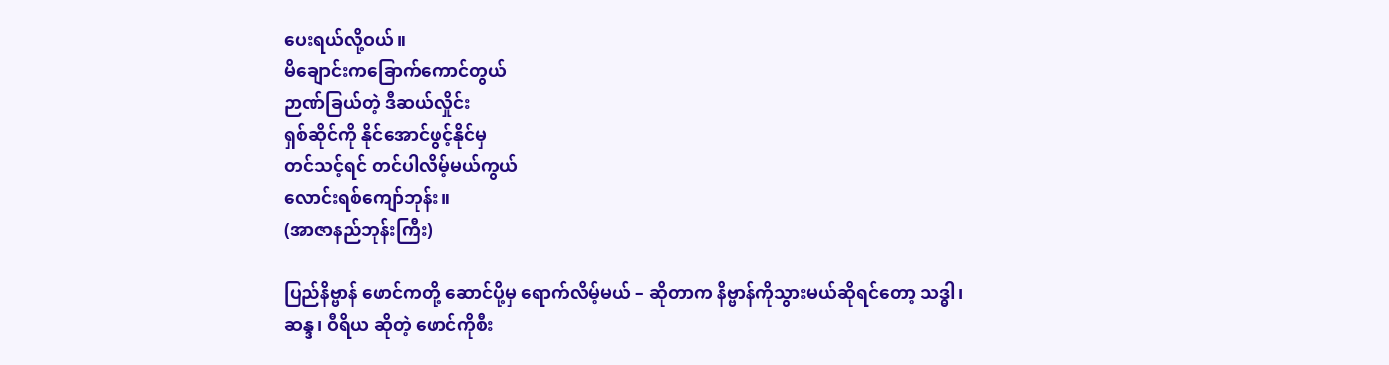ပေးရယ်လို့ဝယ်။
မိချောင်းကခြောက်ကောင်တွယ်
ဉာဏ်ခြယ်တဲ့ ဒီဆယ်လှိုင်း
ရှစ်ဆိုင်ကို နိုင်အောင်ဖွင့်နိုင်မှ
တင်သင့်ရင် တင်ပါလိမ့်မယ်ကွယ်
လောင်းရစ်ကျော်ဘုန်း။
(အာဇာနည်ဘုန်းကြီး)

ပြည်နိဗ္ဗာန် ဖောင်ကတို့ ဆောင်ပို့မှ ရောက်လိမ့်မယ် – ဆိုတာက နိဗ္ဗာန်ကိုသွားမယ်ဆိုရင်တော့ သဒ္ဓါ၊ ဆန္ဒ၊ ဝီရိယ ဆိုတဲ့ ဖောင်ကိုစီး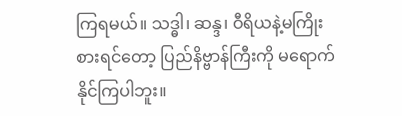ကြရမယ်။ သဒ္ဓါ၊ ဆန္ဒ၊ ဝီရိယနဲ့မကြိုးစားရင်တော့ ပြည်နိဗ္ဗာန်ကြီးကို မရောက်နိုင်ကြပါဘူး။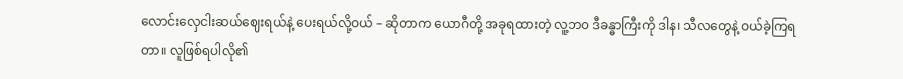လောင်းလှေငါးဆယ်ဈေးရယ်နဲ့ ပေးရယ်လို့ဝယ် – ဆိုတာက ယောဂီတို့ အခုရထားတဲ့ လူ့ဘ၀ ဒီခန္ဓာကြီးကို ဒါန၊ သီလတွေနဲ့ ဝယ်ခဲ့ကြရတာ။ လူဖြစ်ရပါလို၏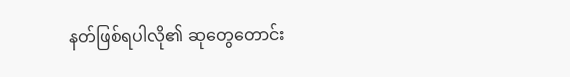နတ်ဖြစ်ရပါလို၏ ဆုတွေတောင်း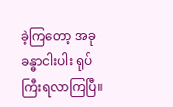ခဲ့ကြတော့ အခု ခန္ဓာငါးပါး ရုပ်ကြီးရလာကြပြီ။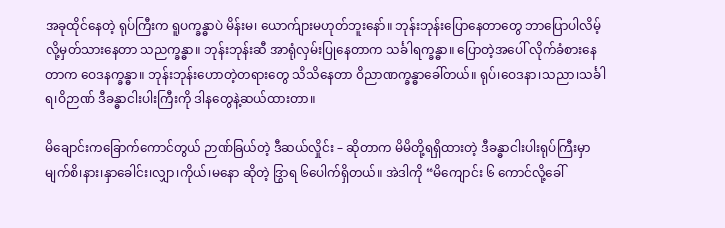အခုထိုင်နေတဲ့ ရုပ်ကြီးက ရူပက္ခန္ဓာပဲ မိန်းမ၊ ယောက်ျားမဟုတ်ဘူးနော်။ ဘုန်းဘုန်းပြောနေတာတွေ ဘာပြောပါလိမ့်လို့မှတ်သားနေတာ သညက္ခန္ဓာ။ ဘုန်းဘုန်းဆီ အာရုံလှမ်းပြုနေတာက သင်္ခါရက္ခန္ဓာ။ ပြောတဲ့အပေါ် လိုက်ခံစားနေတာက ဝေဒနက္ခန္ဓာ။ ဘုန်းဘုန်းဟောတဲ့တရားတွေ သိသိနေတာ ဝိညာဏက္ခန္ဓာခေါ်တယ်။ ရုပ်၊ဝေဒနာ၊သညာ၊သင်္ခါရ၊ဝိဉာဏ် ဒီခန္ဓာငါးပါးကြီးကို ဒါနတွေနဲ့ဆယ်ထားတာ။

မိချောင်းကခြောက်ကောင်တွယ် ဉာဏ်ခြယ်တဲ့ ဒီဆယ်လှိုင်း – ဆိုတာက မိမိတို့ရရှိထားတဲ့ ဒီခန္ဓာငါးပါးရုပ်ကြီးမှာ မျက်စိ၊နား၊နှာခေါင်း၊လျှာ၊ကိုယ်၊မနော ဆိုတဲ့ ဒြွာရ ၆ပေါက်ရှိတယ်။ အဲဒါကို “မိကျောင်း ၆ ကောင်လို့ခေါ်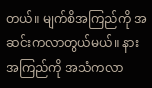တယ်။ မျက်စိအကြည်ကို အဆင်းကလာတွယ်မယ်။ နားအကြည်ကို အသံကလာ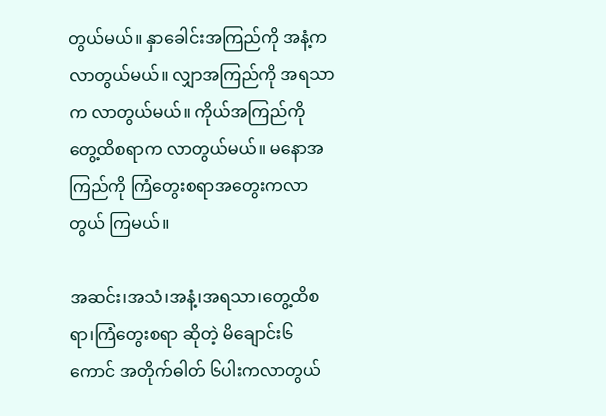တွယ်မယ်။ နှာခေါင်းအကြည်ကို အနံ့ကလာတွယ်မယ်။ လျှာအကြည်ကို အရသာက လာတွယ်မယ်။ ကိုယ်အကြည်ကို တွေ့ထိစရာက လာတွယ်မယ်။ မနောအကြည်ကို ကြံတွေးစရာအတွေးကလာတွယ် ကြမယ်။

အဆင်း၊အသံ၊အနံ့၊အရသာ၊တွေ့ထိစရာ၊ကြံတွေးစရာ ဆိုတဲ့ မိချောင်း၆ကောင် အတိုက်ဓါတ် ၆ပါးကလာတွယ်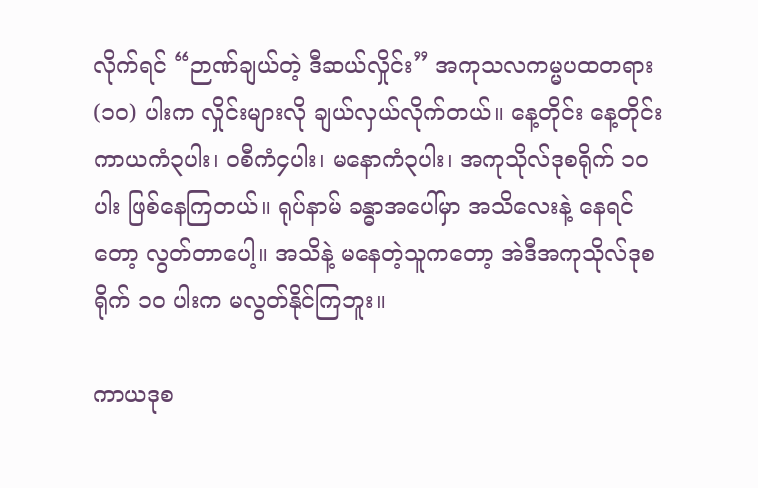လိုက်ရင် “ဉာဏ်ချယ်တဲ့ ဒီဆယ်လှိုင်း” အကုသလကမ္မပထတရား (၁၀) ပါးက လှိုင်းများလို ချယ်လှယ်လိုက်တယ်။ နေ့တိုင်း နေ့တိုင်း ကာယကံ၃ပါး၊ ဝစီကံ၄ပါး၊ မနောကံ၃ပါး၊ အကုသိုလ်ဒုစရိုက် ၁၀ ပါး ဖြစ်နေကြတယ်။ ရုပ်နာမ် ခန္ဓာအပေါ်မှာ အသိလေးနဲ့ နေရင်တော့ လွတ်တာပေါ့။ အသိနဲ့ မနေတဲ့သူကတော့ အဲဒီအကုသိုလ်ဒုစရိုက် ၁၀ ပါးက မလွတ်နိုင်ကြဘူး။

ကာယဒုစ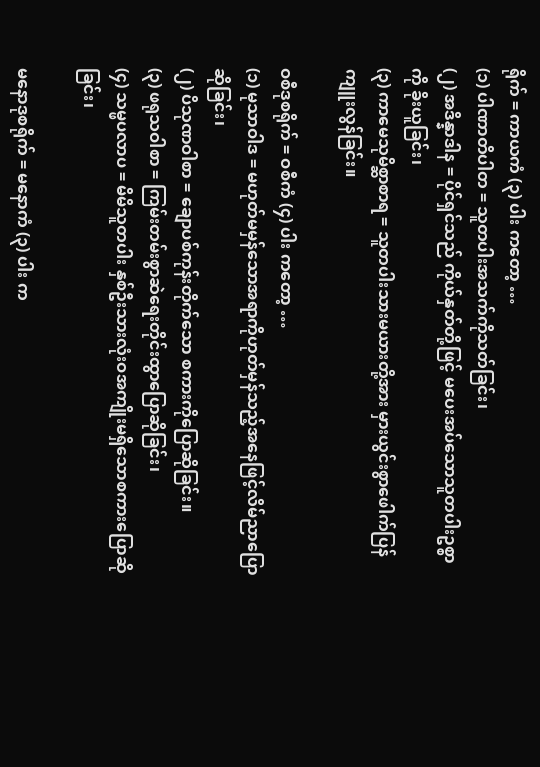ရိုက် = ကာယကံ (၃) ပါး ကတော့ …
(၁) ပါဏာတိပါတ = သူတပါးအသက်ကိုသတ်ခြင်း၊
(၂) အဒိန္နာဒါန = ပိုင်ရှင်သည် ကိုယ်နှတ်တို့ဖြင့် မပေးအပ်သောသူတပါးဥစ္စာကို ခိုးယူခြင်း၊
(၃) ကာမေသုမိစ္ဆာစာရ = သူတပါးသားမယားတို့အား မှားယွင်းစွာဖေါက်ပြန်ကျူးလွန်ခြင်း။

ဝစီဒုစရိုက် = ဝစီကံ (၄) ပါး ကတော့ …
(၁) မုသာဝါဒ = မဟုတ်မမှန်သောအရာကိုဟုတ်မှန်သည့်အနေဖြင့်လိမ်ညာပြောဆိုခြင်း၊
(၂) ပိသုဏဝါစာ = ချောပစ်ကုန်းတိုက်သော စကားကိုပြောဆိုခြင်း။
(၃) ဖရုသဝါစာ = ကြမ်းတမ်းစွာဆဲရေးတိုင်းထွာပြောဆိုခြင်း၊
(၄) သမ္ဖပလာပ = မိမိသူတပါး နှစ်ဦးသားလုံးဝအကျိုးမရှိသောစကားပြောဆိုခြင်း၊

မနောဒုစရိုက် = မနောကံ (၃) ပါး က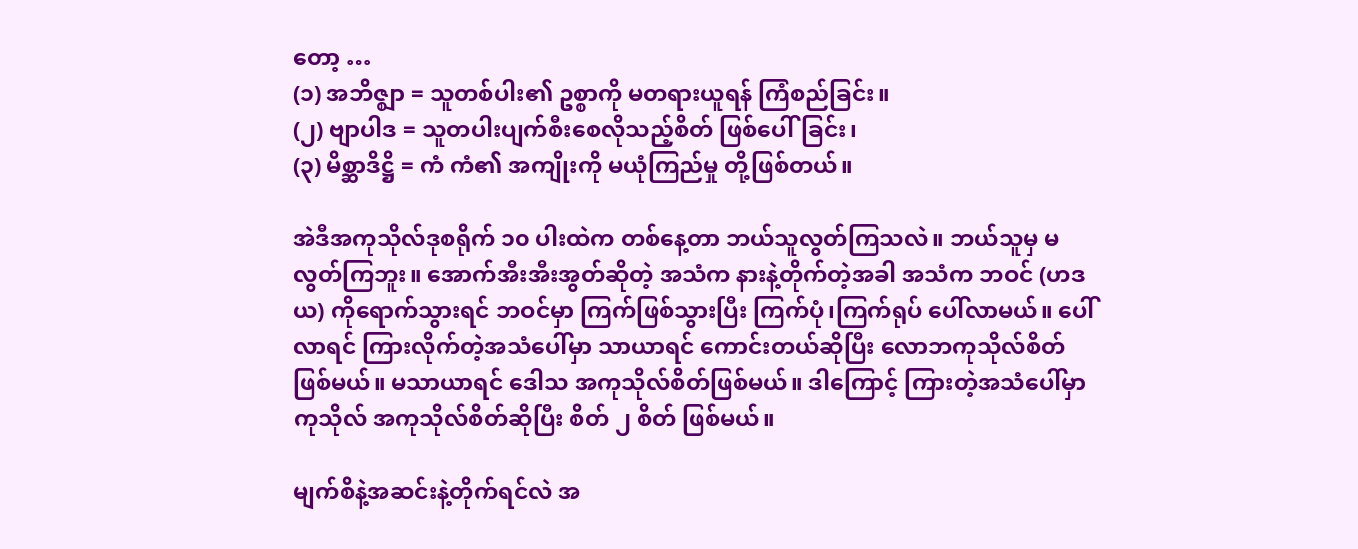တော့ …
(၁) အဘိဇ္ဈာ = သူတစ်ပါး၏ ဥစ္စာကို မတရားယူရန် ကြံစည်ခြင်း။
(၂) ဗျာပါဒ = သူတပါးပျက်စီးစေလိုသည့်စိတ် ဖြစ်ပေါ်ခြင်း၊
(၃) မိစ္ဆာဒိဋ္ဌိ = ကံ ကံ၏ အကျိုးကို မယုံကြည်မှု တို့ဖြစ်တယ်။

အဲဒီအကုသိုလ်ဒုစရိုက် ၁၀ ပါးထဲက တစ်နေ့တာ ဘယ်သူလွတ်ကြသလဲ။ ဘယ်သူမှ မလွတ်ကြဘူး။ အောက်အီးအီးအွတ်ဆိုတဲ့ အသံက နားနဲ့တိုက်တဲ့အခါ အသံက ဘဝင် (ဟဒယ) ကိုရောက်သွားရင် ဘဝင်မှာ ကြက်ဖြစ်သွားပြီး ကြက်ပုံ၊ကြက်ရုပ် ပေါ်လာမယ်။ ပေါ်လာရင် ကြားလိုက်တဲ့အသံပေါ်မှာ သာယာရင် ကောင်းတယ်ဆိုပြီး လောဘကုသိုလ်စိတ် ဖြစ်မယ်။ မသာယာရင် ဒေါသ အကုသိုလ်စိတ်ဖြစ်မယ်။ ဒါကြောင့် ကြားတဲ့အသံပေါ်မှာ ကုသိုလ် အကုသိုလ်စိတ်ဆိုပြီး စိတ် ၂ စိတ် ဖြစ်မယ်။

မျက်စိနဲ့အဆင်းနဲ့တိုက်ရင်လဲ အ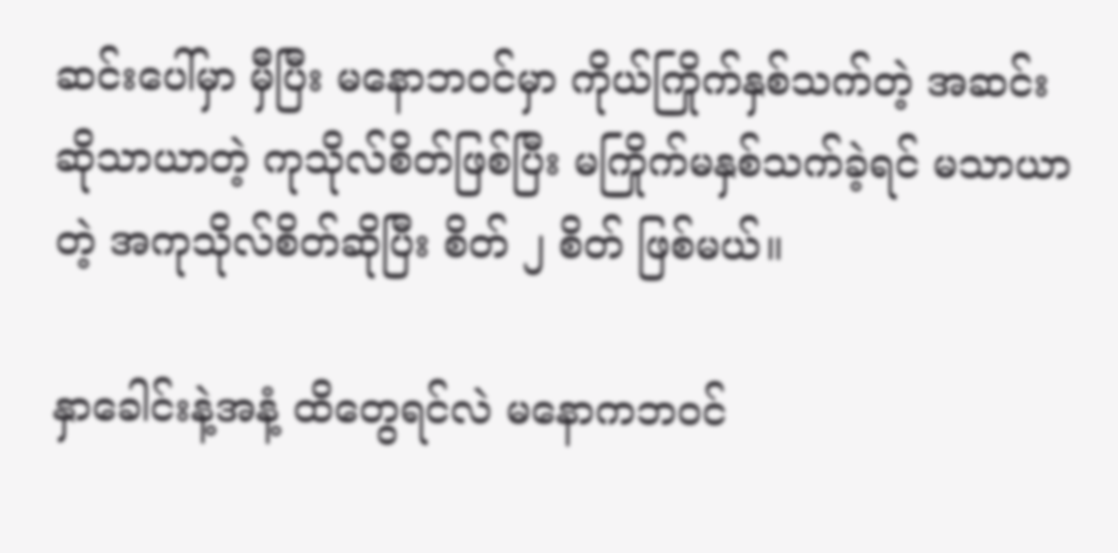ဆင်းပေါ်မှာ မှီပြီး မနောဘဝင်မှာ ကိုယ်ကြိုက်နှစ်သက်တဲ့ အဆင်းဆိုသာယာတဲ့ ကုသိုလ်စိတ်ဖြစ်ပြီး မကြိုက်မနှစ်သက်ခဲ့ရင် မသာယာတဲ့ အကုသိုလ်စိတ်ဆိုပြီး စိတ် ၂ စိတ် ဖြစ်မယ်။

နှာခေါင်းနဲ့အနံ့ ထိတွေရင်လဲ မနောကဘဝင်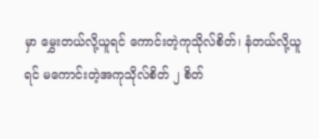မှာ မွှေးတယ်လို့ယူရင် ကောင်းတဲ့ကုသိုလ်စိတ်၊ နံတယ်လို့ယူရင် မကောင်းတဲ့အကုသိုလ်စိတ် ၂ စိတ်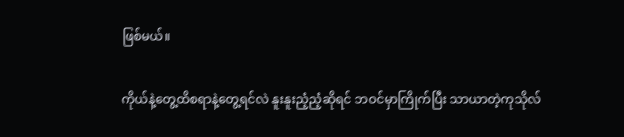ဖြစ်မယ်။

ကိုယ်နဲ့တွေ့ထိစရာနဲ့တွေ့ရင်လဲ နူးနူးညံ့ညံ့ဆိုရင် ဘဝင်မှာကြိုက်ပြီး သာယာတဲ့ကုသိုလ်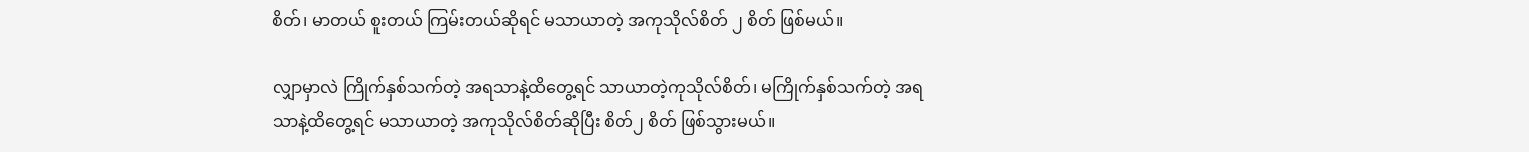စိတ်၊ မာတယ် စူးတယ် ကြမ်းတယ်ဆိုရင် မသာယာတဲ့ အကုသိုလ်စိတ် ၂ စိတ် ဖြစ်မယ်။

လျှာမှာလဲ ကြိုက်နှစ်သက်တဲ့ အရသာနဲ့ထိတွေ့ရင် သာယာတဲ့ကုသိုလ်စိတ်၊ မကြိုက်နှစ်သက်တဲ့ အရသာနဲ့ထိတွေ့ရင် မသာယာတဲ့ အကုသိုလ်စိတ်ဆိုပြီး စိတ်၂ စိတ် ဖြစ်သွားမယ်။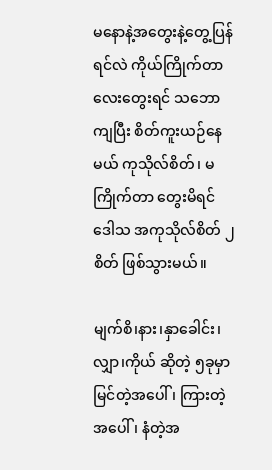မနောနဲ့အတွေးနဲ့တွေ့ပြန်ရင်လဲ ကိုယ်ကြိုက်တာလေးတွေးရင် သဘောကျပြီး စိတ်ကူးယဉ်နေမယ် ကုသိုလ်စိတ်၊ မကြိုက်တာ တွေးမိရင် ဒေါသ အကုသိုလ်စိတ် ၂ စိတ် ဖြစ်သွားမယ်။

မျက်စိ၊နား၊နှာခေါင်း၊လျှာ၊ကိုယ် ဆိုတဲ့ ၅ခုမှာ မြင်တဲ့အပေါ်၊ ကြားတဲ့အပေါ်၊ နံတဲ့အ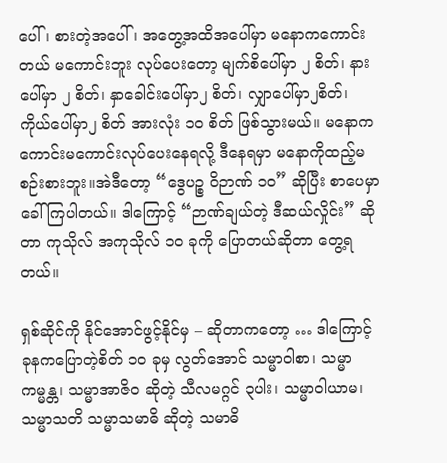ပေါ်၊ စားတဲ့အပေါ်၊ အတွေ့အထိအပေါ်မှာ မနောကကောင်းတယ် မကောင်းဘူး လုပ်ပေးတော့ မျက်စိပေါ်မှာ ၂ စိတ်၊ နားပေါ်မှာ ၂ စိတ်၊ နှာခေါင်းပေါ်မှာ၂ စိတ်၊ လျှာပေါ်မှာ၂စိတ်၊ ကိုယ်ပေါ်မှာ၂ စိတ် အားလုံး ၁၀ စိတ် ဖြစ်သွားမယ်။ မနောက ကောင်းမကောင်းလုပ်ပေးနေရလို့ ဒီနေရမှာ မနောကိုထည့်မစဉ်းစားဘူး။အဲဒီတော့ “ဒွေပဉ္စ ဝိဉာဏ် ၁၀” ဆိုပြီး စာပေမှာခေါ်ကြပါတယ်။ ဒါကြောင့် “ဉာဏ်ချယ်တဲ့ ဒီဆယ်လှိုင်း” ဆိုတာ ကုသိုလ် အကုသိုလ် ၁၀ ခုကို ပြောတယ်ဆိုတာ တွေ့ရတယ်။

ရှစ်ဆိုင်ကို နိုင်အောင်ဖွင့်နိုင်မှ – ဆိုတာကတော့ … ဒါကြောင့် ခုနကပြောတဲ့စိတ် ၁၀ ခုမှ လွတ်အောင် သမ္မာဝါစာ၊ သမ္မာကမ္မန္တ၊ သမ္မာအာဇိ၀ ဆိုတဲ့ သီလမဂ္ဂင် ၃ပါး၊ သမ္မာဝါယာမ၊ သမ္မာသတိ သမ္မာသမာဓိ ဆိုတဲ့ သမာဓိ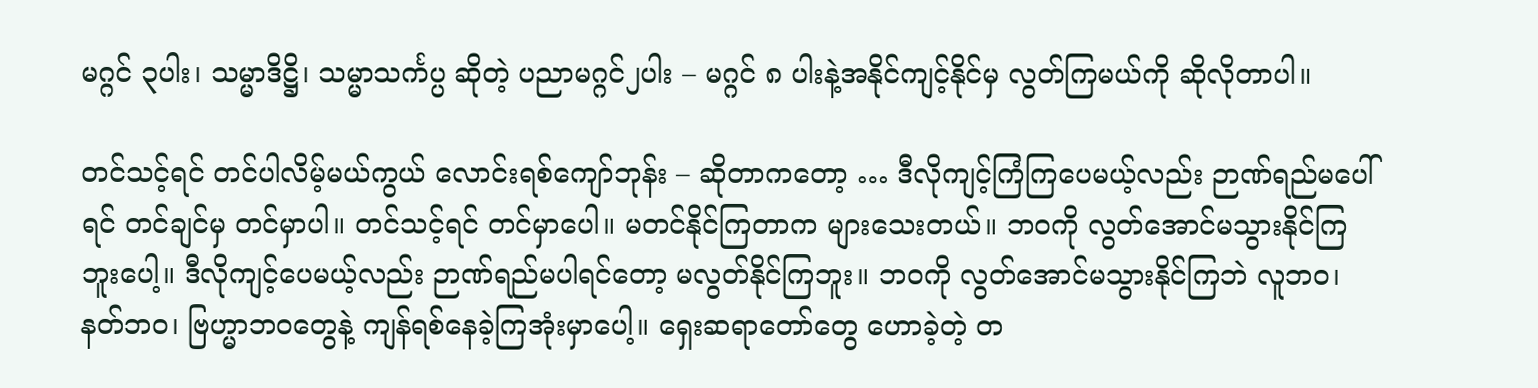မဂ္ဂင် ၃ပါး၊ သမ္မာဒိဋ္ဌိ၊ သမ္မာသင်္ကပ္ပ ဆိုတဲ့ ပညာမဂ္ဂင်၂ပါး – မဂ္ဂင် ၈ ပါးနဲ့အနိုင်ကျင့်နိုင်မှ လွတ်ကြမယ်ကို ဆိုလိုတာပါ။

တင်သင့်ရင် တင်ပါလိမ့်မယ်ကွယ် လောင်းရစ်ကျော်ဘုန်း – ဆိုတာကတော့ … ဒီလိုကျင့်ကြံကြပေမယ့်လည်း ဉာဏ်ရည်မပေါ်ရင် တင်ချင်မှ တင်မှာပါ။ တင်သင့်ရင် တင်မှာပေါ။ မတင်နိုင်ကြတာက များသေးတယ်။ ဘဝကို လွတ်အောင်မသွားနိုင်ကြဘူးပေါ့။ ဒီလိုကျင့်ပေမယ့်လည်း ဉာဏ်ရည်မပါရင်တော့ မလွတ်နိုင်ကြဘူး။ ဘဝကို လွတ်အောင်မသွားနိုင်ကြဘဲ လူဘဝ၊ နတ်ဘဝ၊ ဗြဟ္မာဘဝတွေနဲ့ ကျန်ရစ်နေခဲ့ကြအုံးမှာပေါ့။ ရှေးဆရာတော်တွေ ဟောခဲ့တဲ့ တ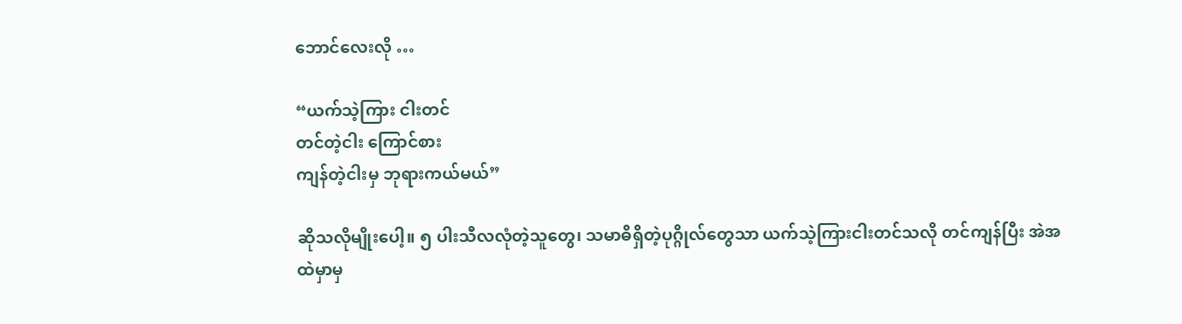ဘောင်လေးလို …

“ယက်သဲ့ကြား ငါးတင်
တင်တဲ့ငါး ကြောင်စား
ကျန်တဲ့ငါးမှ ဘုရားကယ်မယ်”

ဆိုသလိုမျိုးပေါ့။ ၅ ပါးသီလလုံတဲ့သူတွေ၊ သမာဓိရှိတဲ့ပုဂ္ဂိုလ်တွေသာ ယက်သဲ့ကြားငါးတင်သလို တင်ကျန်ပြီး အဲအထဲမှာမှ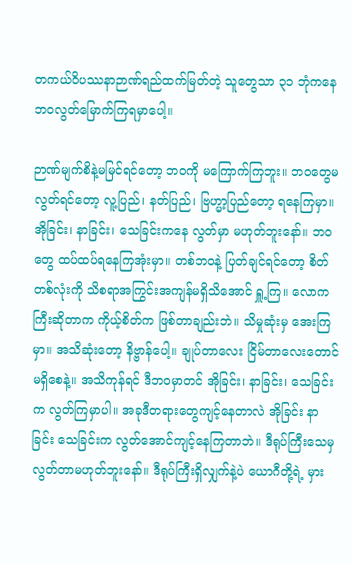တကယ်ဝိပဿနာဉာဏ်ရည်ထက်မြတ်တဲ့ သူတွေသာ ၃၁ ဘုံကနေ ဘဝလွတ်မြောက်ကြရမှာပေါ့။

ဉာဏ်မျက်စိနဲ့မမြင်ရင်တော့ ဘဝကို မကြောက်ကြဘူး။ ဘဝတွေမလွတ်ရင်တော့ လူ့ပြည်၊ နတ်ပြည်၊ ဗြဟ္မာ့ပြည်တော့ ရနေကြမှာ။ အိုခြင်း၊ နာခြင်း၊ သေခြင်းကနေ လွတ်မှာ မဟုတ်ဘူးနော်။ ဘဝတွေ ထပ်ထပ်ရနေကြအုံးမှာ။ တစ်ဘဝနဲ့ ပြတ်ချင်ရင်တော့ စိတ်တစ်လုံးကို သိစရာအကြွင်းအကျန်မရှိသိအောင် ရှူ့ကြ။ လောကကြီးဆိုတာက ကိုယ့်စိတ်က ဖြစ်တာချည်းဘဲ။ သိမှုဆုံးမှ အေးကြမှာ။ အသိဆုံးတော့ နိဗ္ဗာန်ပေါ့။ ချုပ်တာလေး ငြိမ်တာလေးတောင် မရှိစေနဲ့။ အသိကုန်ရင် ဒီဘဝမှာတင် အိုခြင်း၊ နာခြင်း၊ သေခြင်းက လွတ်ကြမှာပါ။ အခုဒီတရားတွေကျင့်နေတာလဲ အိုခြင်း နာခြင်း သေခြင်းက လွတ်အောင်ကျင့်နေကြတာဘဲ။ ဒီရုပ်ကြီးသေမှ လွတ်တာမဟုတ်ဘူးနော်။ ဒီရုပ်ကြီးရှိလျှက်နဲ့ပဲ ယောဂီတို့ရဲ့ မှား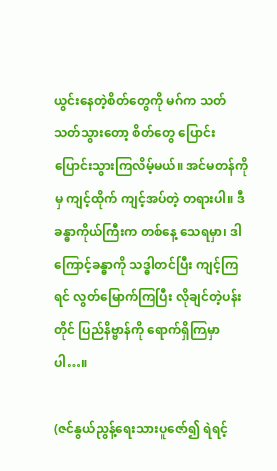ယွင်းနေတဲ့စိတ်တွေကို မဂ်က သတ်သတ်သွားတော့ စိတ်တွေ ပြောင်းပြောင်းသွားကြလိမ့်မယ်။ အင်မတန်ကိုမှ ကျင့်ထိုက် ကျင့်အပ်တဲ့ တရားပါ။ ဒီခန္ဓာကိုယ်ကြီးက တစ်နေ့ သေရမှာ၊ ဒါကြောင့်ခန္ဓာကို သဒ္ဓါတင်ပြီး ကျင့်ကြရင် လွတ်မြောက်ကြပြီး လိုချင်တဲ့ပန်းတိုင် ပြည်နိဗ္ဗာန်ကို ရောက်ရှိကြမှာပါ…။

(ဇင်နွယ်ညွန့်ရေးသားပူဇော်၍ ရဲရင့်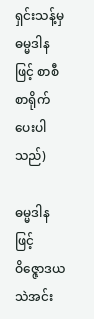ရှင်းသန့်မှ ဓမ္မဒါနဖြင့် စာစီစာရိုက်ပေးပါသည်)

ဓမ္မဒါနဖြင့်
ဝိဇ္ဇောဒယသဲအင်း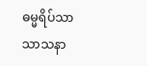ဓမ္မရိပ်သာ
သာသနာ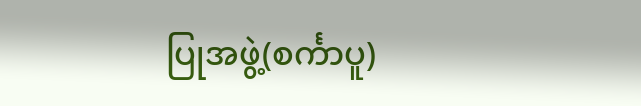ပြုအဖွဲ့(စင်္ကာပူ)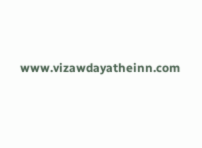www.vizawdayatheinn.com